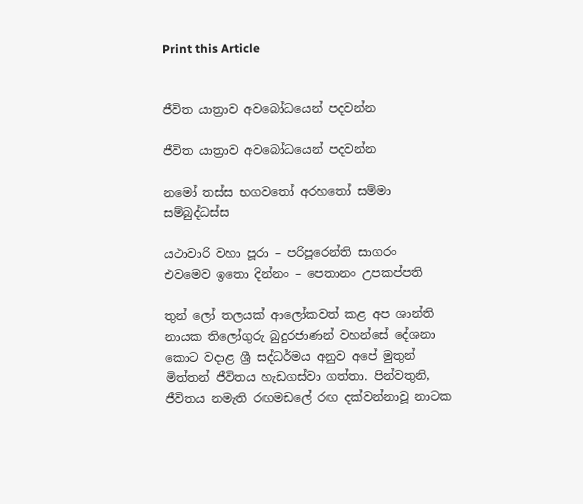Print this Article


ජීවිත යාත්‍රාව අවබෝධයෙන් පදවන්න

ජීවිත යාත්‍රාව අවබෝධයෙන් පදවන්න

නමෝ තස්ස භගවතෝ අරහතෝ සම්මා සම්බුද්ධස්ස

යථාවාරි වහා පූරා – පරිපූරෙන්ති සාගරං
එවමෙව ඉතො දින්නං – පෙතානං උපකප්පති

තුන් ලෝ තලයක් ආලෝකවත් කළ අප ශාන්ති නායක තිලෝගුරු බුදුරජාණන් වහන්සේ දේශනා කොට වදාළ ශ්‍රී සද්ධර්මය අනුව අපේ මුතුන් මිත්තන් ජීවිතය හැඩගස්වා ගත්තා. පින්වතුනි, ජීවිතය නමැති රඟමඩලේ රඟ දක්වන්නාවූ නාටක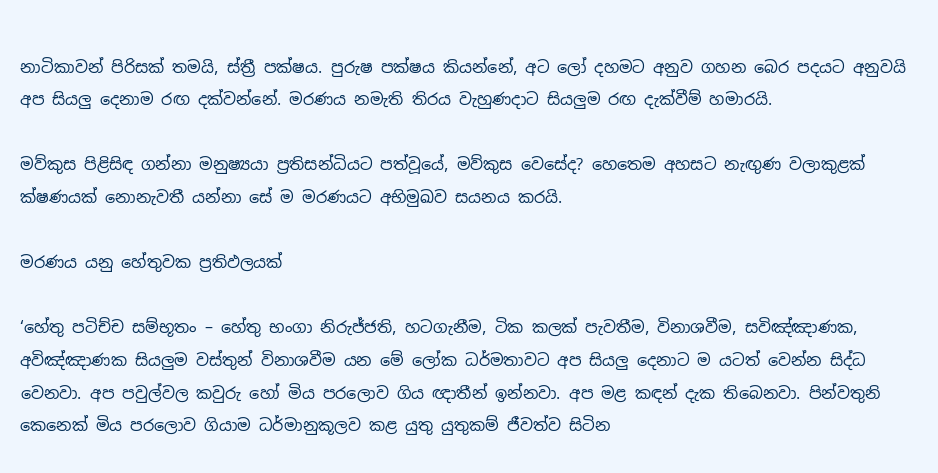නාටිකාවන් පිරිසක් තමයි, ස්ත්‍රී පක්ෂය. පුරුෂ පක්ෂය කියන්නේ, අට ලෝ දහමට අනුව ගහන බෙර පදයට අනුවයි අප සියලු දෙනාම රඟ දක්වන්නේ. මරණය නමැති තිරය වැහුණදාට සියලුම රඟ දැක්වීම් හමාරයි.

මව්කුස පිළිසිඳ ගන්නා මනුෂ්‍යයා ප්‍රතිසන්ධියට පත්වූයේ, මව්කුස වෙසේද? හෙතෙම අහසට නැඟුණ වලාකුළක් ක්ෂණයක් නොනැවතී යන්නා සේ ම මරණයට අභිමුඛව සයනය කරයි.

මරණය යනු හේතුවක ප්‍රතිඵලයක්

‘හේතු පටිච්ච සම්භූතං – හේතු භංගා නිරුජ්ජති, හටගැනීම, ටික කලක් පැවතීම, විනාශවීම, සවිඤ්ඤාණක, අවිඤ්ඤාණක සියලුම වස්තුන් විනාශවීම යන මේ ලෝක ධර්මතාවට අප සියලු දෙනාට ම යටත් වෙන්න සිද්ධ වෙනවා. අප පවුල්වල කවුරු හෝ මිය පරලොව ගිය ඥාතීන් ඉන්නවා. අප මළ කඳන් දැක තිබෙනවා. පින්වතුනි කෙනෙක් මිය පරලොව ගියාම ධර්මානුකූලව කළ යුතු යුතුකම් ජීවත්ව සිටින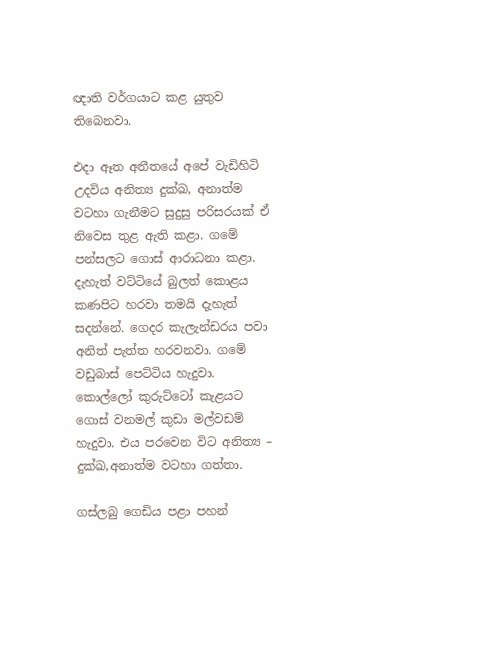ඥාති වර්ගයාට කළ යුතුව තිබෙනවා.

එදා ඈත අතීතයේ අපේ වැඩිහිටි උදවිය අනිත්‍ය දුක්ඛ, අනාත්ම වටහා ගැනීමට සුදුසු පරිසරයක් ඒ නිවෙස තුළ ඇති කළා. ගමේ පන්සලට ගොස් ආරාධනා කළා. දැහැත් වට්ටියේ බුලත් කොළය කණපිට හරවා තමයි දැහැත් සදන්නේ. ගෙදර කැලැන්ඩරය පවා අනිත් පැත්ත හරවනවා. ගමේ වඩුබාස් පෙට්ටිය හැදුවා. කොල්ලෝ කුරුට්ටෝ කැළයට ගොස් වනමල් කුඩා මල්වඩම් හැදුවා. එය පරවෙන විට අනිත්‍ය – දුක්ඛ,අනාත්ම වටහා ගත්තා.

ගස්ලබු ගෙඩිය පළා පහන්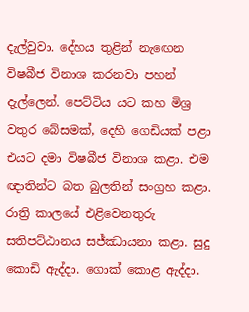දැල්වුවා. දේහය තුළින් නැඟෙන විෂබීජ විනාශ කරනවා පහන් දැල්ලෙන්. පෙට්ටිය යට කහ මිශ්‍ර වතුර බේසමක්, දෙහි ගෙඩියක් පළා එයට දමා විෂබීජ විනාශ කළා. එම ඥාතින්ට බත බුලතින් සංග්‍රහ කළා. රාත්‍රි කාලයේ එළිවෙනතුරු සතිපට්ඨානය සජ්ඣායනා කළා. සුදු කොඩි ඇද්දා. ගොක් කොළ ඇද්දා.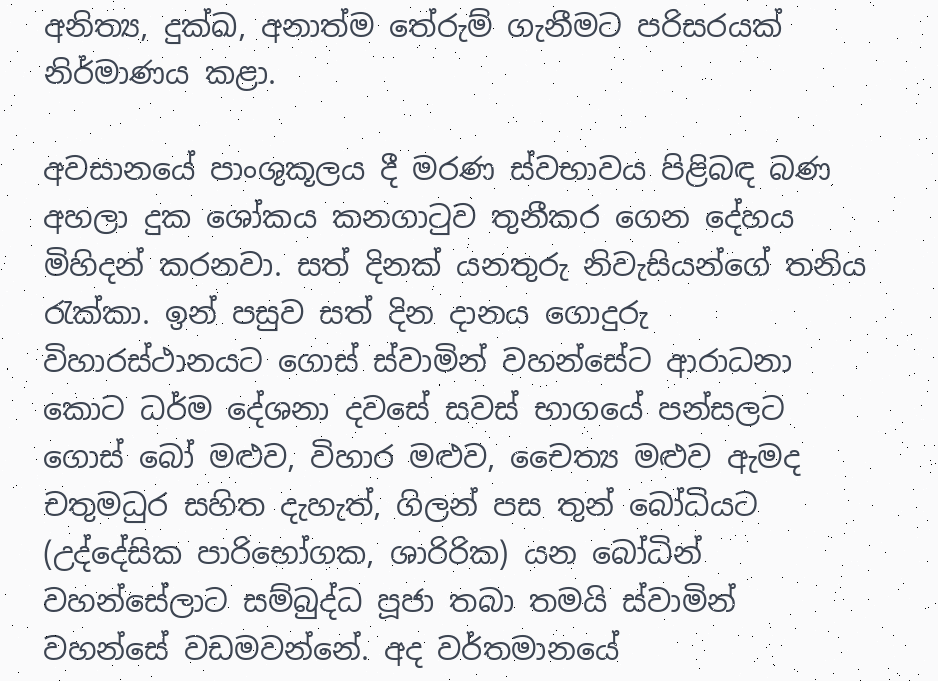අනිත්‍ය, දුක්ඛ, අනාත්ම තේරුම් ගැනීමට පරිසරයක් නිර්මාණය කළා.

අවසානයේ පාංශුකූලය දී මරණ ස්වභාවය පිළිබඳ බණ අහලා දුක ශෝකය කනගාටුව තුනීකර ගෙන දේහය මිහිදන් කරනවා. සත් දිනක් යනතුරු නිවැසියන්ගේ තනිය රැක්කා. ඉන් පසුව සත් දින දානය ගොදුරු විහාරස්ථානයට ගොස් ස්වාමින් වහන්සේට ආරාධනා කොට ධර්ම දේශනා දවසේ සවස් භාගයේ පන්සලට ගොස් බෝ මළුව, විහාර මළුව, චෛත්‍ය මළුව ඇමද චතුමධුර සහිත දැහැත්, ගිලන් පස තුන් බෝධියට (උද්දේසික පාරිභෝගක, ශාරිරික) යන බෝධින් වහන්සේලාට සම්බුද්ධ පූජා තබා තමයි ස්වාමින් වහන්සේ වඩමවන්නේ. අද වර්තමානයේ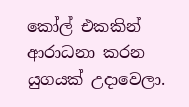කෝල් එකකින් ආරාධනා කරන යුගයක් උදාවෙලා.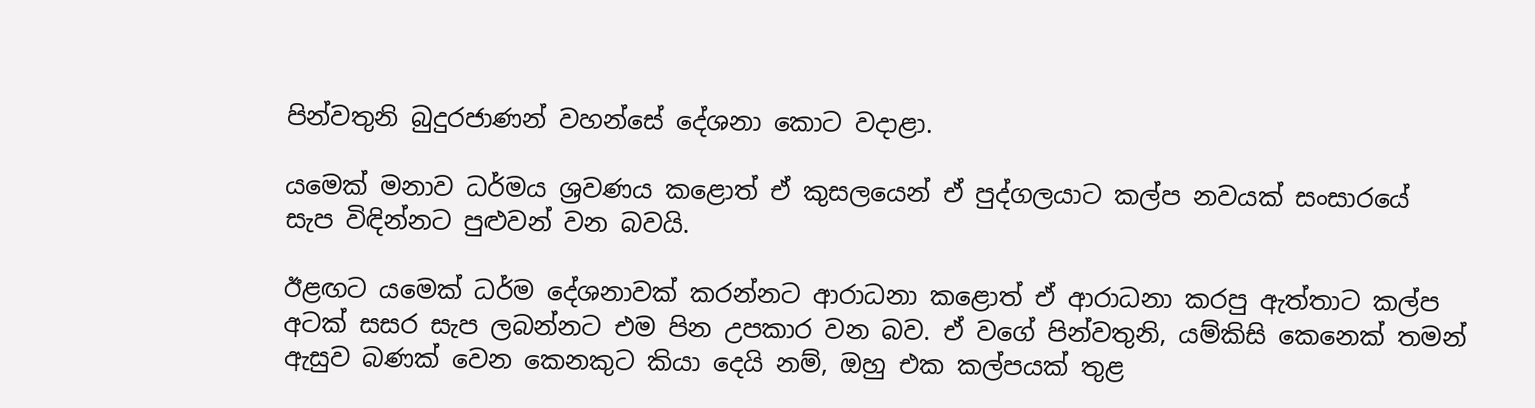පින්වතුනි බුදුරජාණන් වහන්සේ දේශනා කොට වදාළා.

යමෙක් මනාව ධර්මය ශ්‍රවණය කළොත් ඒ කුසලයෙන් ඒ පුද්ගලයාට කල්ප නවයක් සංසාරයේ සැප විඳින්නට පුළුවන් වන බවයි.

ඊළඟට යමෙක් ධර්ම දේශනාවක් කරන්නට ආරාධනා කළොත් ඒ ආරාධනා කරපු ඇත්තාට කල්ප අටක් සසර සැප ලබන්නට එම පින උපකාර වන බව. ඒ වගේ පින්වතුනි, යම්කිසි කෙනෙක් තමන් ඇසුව බණක් වෙන කෙනකුට කියා දෙයි නම්, ඔහු එක කල්පයක් තුළ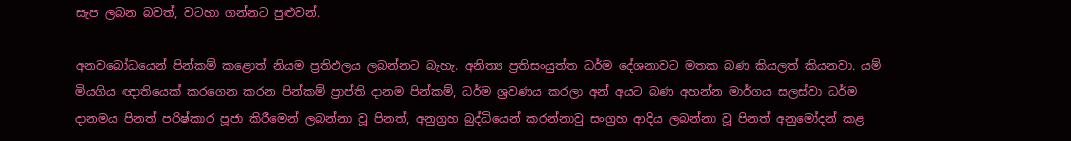සැප ලබන බවත්, වටහා ගන්නට පුළුවන්.

අනවබෝධයෙන් පින්කම් කළොත් නියම ප්‍රතිඵලය ලබන්නට බැහැ. අනිත්‍ය ප්‍රතිසංයුත්ත ධර්ම දේශනාවට මතක බණ කියලත් කියනවා. යම් මියගිය ඥාතියෙක් කරගෙන කරන පින්කම් ප්‍රාප්ති දානම පින්කම්, ධර්ම ශ්‍රවණය කරලා අන් අයට බණ අහන්න මාර්ගය සලස්වා ධර්ම දානමය පිනත් පරිෂ්කාර පූජා කිරීමෙන් ලබන්නා වූ පිනත්, අනුග්‍රහ බුද්ධියෙන් කරන්නාවු සංග්‍රහ ආදිය ලබන්නා වූ පිනත් අනුමෝදන් කළ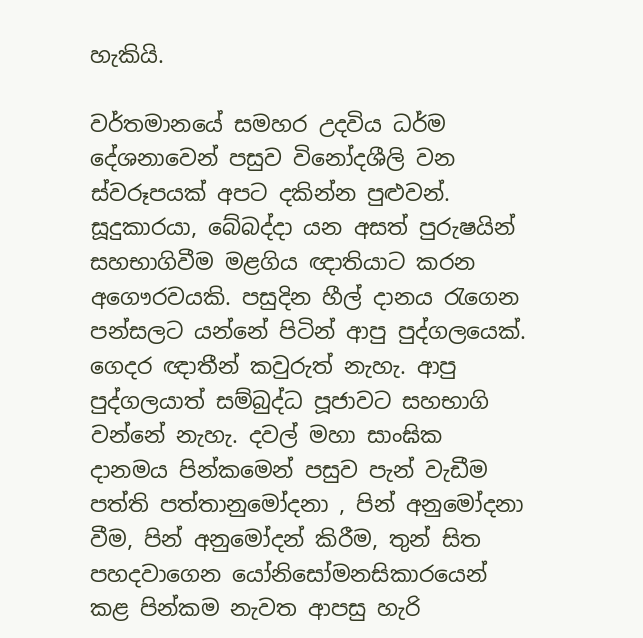හැකියි.

වර්තමානයේ සමහර උදවිය ධර්ම දේශනාවෙන් පසුව විනෝදශීලි වන ස්වරූපයක් අපට දකින්න පුළුවන්. සූදුකාරයා, බේබද්දා යන අසත් පුරුෂයින් සහභාගිවීම මළගිය ඥාතියාට කරන අගෞරවයකි. පසුදින හීල් දානය රැගෙන පන්සලට යන්නේ පිටින් ආපු පුද්ගලයෙක්. ගෙදර ඥාතීන් කවුරුත් නැහැ. ආපු පුද්ගලයාත් සම්බුද්ධ පූජාවට සහභාගි වන්නේ නැහැ. දවල් මහා සාංඝික දානමය පින්කමෙන් පසුව පැන් වැඩීම පත්ති පත්තානුමෝදනා , පින් අනුමෝදනා වීම, පින් අනුමෝදන් කිරීම, තුන් සිත පහදවාගෙන යෝනිසෝමනසිකාරයෙන් කළ පින්කම නැවත ආපසු හැරි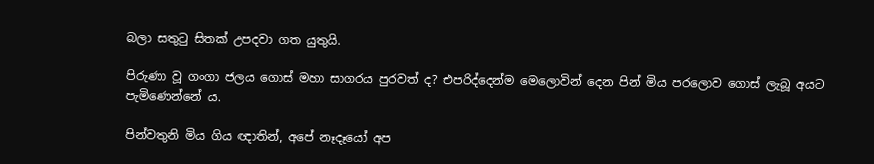බලා සතුටු සිතක් උපදවා ගත යුතුයි.

පිරුණා වූ ගංගා ජලය ගොස් මහා සාගරය පුරවත් ද? එපරිද්දෙන්ම මෙලොවින් දෙන පින් මිය පරලොව ගොස් ලැබූ අයට පැමිණෙන්නේ ය.

පින්වතුනි මිය ගිය ඥාතින්, අපේ නෑදෑයෝ අප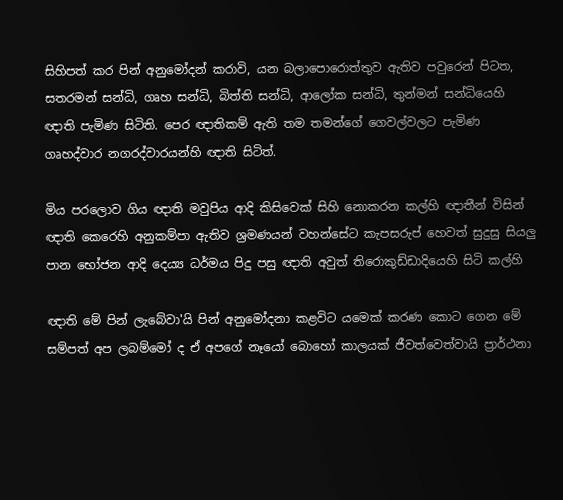සිහිපත් කර පින් අනුමෝදන් කරාවි, යන බලාපොරොත්තුව ඇතිව පවුරෙන් පිටත, සතරමන් සන්ධි, ගෘහ සන්ධි, බිත්ති සන්ධි, ආලෝක සන්ධි, තුන්මන් සන්ධියෙහි ඥාති පැමිණ සිටිති. පෙර ඥාතිකම් ඇති තම තමන්ගේ ගෙවල්වලට පැමිණ ගෘහද්වාර නගරද්වාරයන්හි ඥාති සිටිත්.

මිය පරලොව ගිය ඥාති මවුපිය ආදි කිසිවෙක් සිහි නොකරන කල්හි ඥාතීන් විසින් ඥාති කෙරෙහි අනුකම්පා ඇතිව ශ්‍රමණයන් වහන්සේට කැපසරුප් හෙවත් සුදුසු සියලු පාන භෝජන ආදි දෙය්‍ය ධර්මය පිදු පසු ඥාති අවුත් තිරොකුඩ්ඩාදියෙහි සිටි කල්හි

ඥාති මේ පින් ලැබේවා'යි පින් අනුමෝදනා කළවිට යමෙක් කරණ කොට ගෙන මේ සම්පත් අප ලබම්මෝ ද ඒ අපගේ නෑයෝ බොහෝ කාලයක් ජීවත්වෙත්වායි ප්‍රාර්ථනා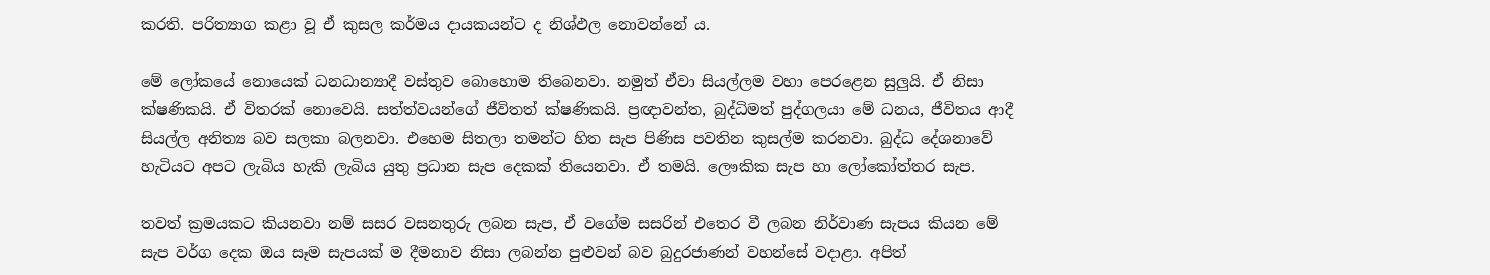කරති. පරිත්‍යාග කළා වූ ඒ කුසල කර්මය දායකයන්ට ද නිශ්ඵල නොවන්නේ ය.

මේ ලෝකයේ නොයෙක් ධනධාන්‍යාදී වස්තුව බොහොම තිබෙනවා. නමුත් ඒවා සියල්ලම වහා පෙරළෙන සුලුයි. ඒ නිසා ක්ෂණිකයි. ඒ විතරක් නොවෙයි. සත්ත්වයන්ගේ ජීවිතත් ක්ෂණිකයි. ප්‍රඥාවන්ත, බුද්ධිමත් පුද්ගලයා මේ ධනය, ජීවිතය ආදී සියල්ල අනිත්‍ය බව සලකා බලනවා. එහෙම සිතලා තමන්ට හිත සැප පිණිස පවතින කුසල්ම කරනවා. බුද්ධ දේශනාවේ හැටියට අපට ලැබිය හැකි ලැබිය යුතු ප්‍රධාන සැප දෙකක් තියෙනවා. ඒ තමයි. ලෞකික සැප හා ලෝකෝත්තර සැප.

තවත් ක්‍රමයකට කියනවා නම් සසර වසනතුරු ලබන සැප, ඒ වගේම සසරින් එතෙර වී ලබන නිර්වාණ සැපය කියන මේ සැප වර්ග දෙක ඔය සෑම සැපයක් ම දීමනාව නිසා ලබන්න පුළුවන් බව බුදුරජාණන් වහන්සේ වදාළා. අපිත්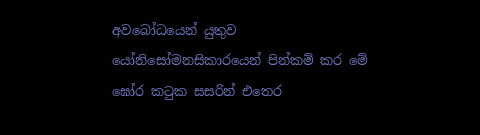අවබෝධයෙන් යුතුව යෝනිසෝමනසිකාරයෙන් පින්කම් කර මේ ඝෝර කටුක සසරින් එතෙර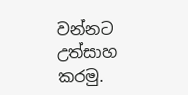වන්නට උත්සාහ කරමු.